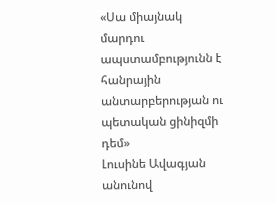«Սա միայնակ մարդու ապստամբությունն է հանրային անտարբերության ու պետական ցինիզմի դեմ»
Լուսինե Ավագյան անունով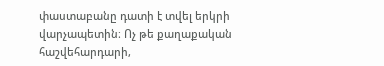փաստաբանը դատի է տվել երկրի վարչապետին։ Ոչ թե քաղաքական հաշվեհարդարի,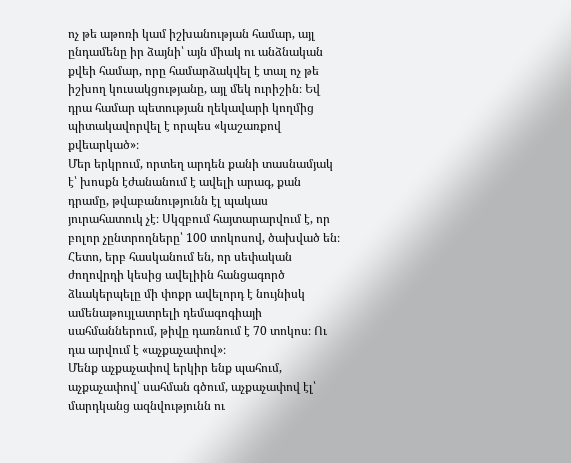ոչ թե աթոռի կամ իշխանության համար, այլ ընդամենը իր ձայնի՝ այն միակ ու անձնական քվեի համար, որը համարձակվել է տալ ոչ թե իշխող կուսակցությանը, այլ մեկ ուրիշին։ Եվ դրա համար պետության ղեկավարի կողմից պիտակավորվել է որպես «կաշառքով քվեարկած»։
Մեր երկրում, որտեղ արդեն քանի տասնամյակ է՝ խոսքն էժանանում է ավելի արագ, քան դրամը, թվաբանությունն էլ պակաս յուրահատուկ չէ։ Սկզբում հայտարարվում է, որ բոլոր չընտրողները՝ 100 տոկոսով, ծախված են։ Հետո, երբ հասկանում են, որ սեփական ժողովրդի կեսից ավելիին հանցագործ ձևակերպելը մի փոքր ավելորդ է նույնիսկ ամենաթույլատրելի դեմագոգիայի սահմաններում, թիվը դառնում է 70 տոկոս։ Ու դա արվում է «աչքաչափով»։
Մենք աչքաչափով երկիր ենք պահում, աչքաչափով՝ սահման գծում, աչքաչափով էլ՝ մարդկանց ազնվությունն ու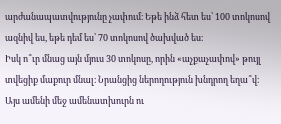արժանապատվությունը չափում։ Եթե ինձ հետ ես՝ 100 տոկոսով ազնիվ ես, եթե դեմ ես՝ 70 տոկոսով ծախված ես։
Իսկ ո՞ւր մնաց այն մյուս 30 տոկոսը, որին «աչքաչափով» թույլ տվեցիք մաքուր մնալ։ Նրանցից ներողություն խնդրող եղա՞վ։
Այս ամենի մեջ ամենատխուրն ու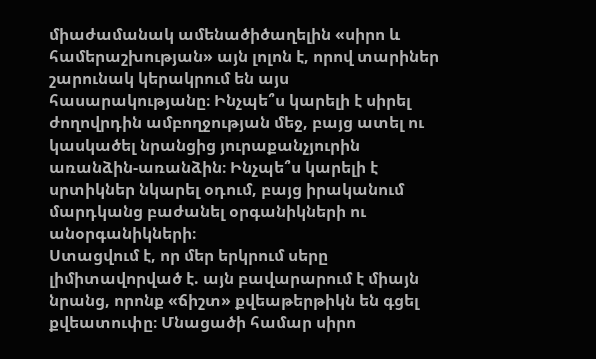միաժամանակ ամենածիծաղելին «սիրո և համերաշխության» այն լոլոն է, որով տարիներ շարունակ կերակրում են այս հասարակությանը։ Ինչպե՞ս կարելի է սիրել ժողովրդին ամբողջության մեջ, բայց ատել ու կասկածել նրանցից յուրաքանչյուրին առանձին-առանձին։ Ինչպե՞ս կարելի է սրտիկներ նկարել օդում, բայց իրականում մարդկանց բաժանել օրգանիկների ու անօրգանիկների։
Ստացվում է, որ մեր երկրում սերը լիմիտավորված է. այն բավարարում է միայն նրանց, որոնք «ճիշտ» քվեաթերթիկն են գցել քվեատուփը։ Մնացածի համար սիրո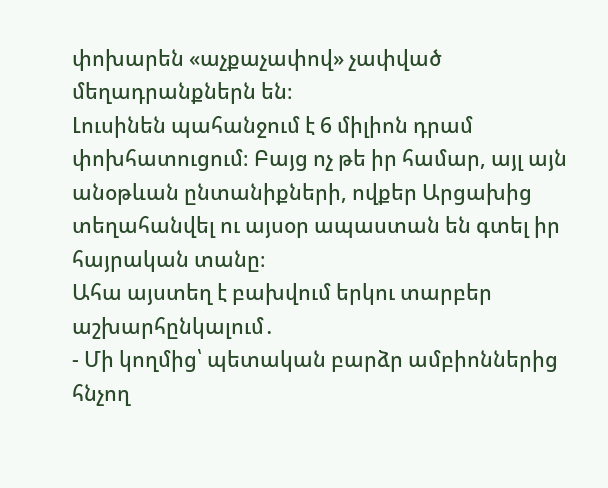փոխարեն «աչքաչափով» չափված մեղադրանքներն են։
Լուսինեն պահանջում է 6 միլիոն դրամ փոխհատուցում։ Բայց ոչ թե իր համար, այլ այն անօթևան ընտանիքների, ովքեր Արցախից տեղահանվել ու այսօր ապաստան են գտել իր հայրական տանը։
Ահա այստեղ է բախվում երկու տարբեր աշխարհընկալում․
- Մի կողմից՝ պետական բարձր ամբիոններից հնչող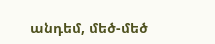անդեմ, մեծ-մեծ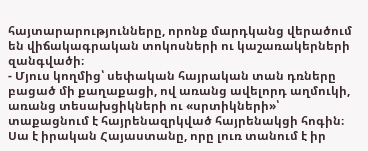հայտարարությունները, որոնք մարդկանց վերածում են վիճակագրական տոկոսների ու կաշառակերների զանգվածի։
- Մյուս կողմից՝ սեփական հայրական տան դռները բացած մի քաղաքացի, ով առանց ավելորդ աղմուկի, առանց տեսախցիկների ու «սրտիկների»՝ տաքացնում է հայրենազրկված հայրենակցի հոգին։
Սա է իրական Հայաստանը, որը լուռ տանում է իր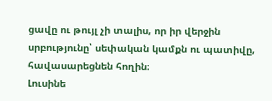ցավը ու թույլ չի տալիս, որ իր վերջին սրբությունը՝ սեփական կամքն ու պատիվը, հավասարեցնեն հողին։
Լուսինե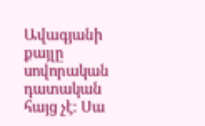Ավագյանի քայլը սովորական դատական հայց չէ։ Սա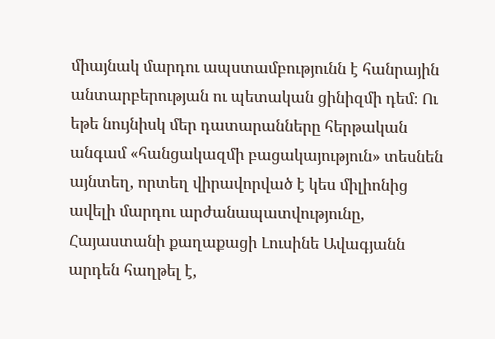միայնակ մարդու ապստամբությունն է հանրային անտարբերության ու պետական ցինիզմի դեմ։ Ու եթե նույնիսկ մեր դատարանները հերթական անգամ «հանցակազմի բացակայություն» տեսնեն այնտեղ, որտեղ վիրավորված է կես միլիոնից ավելի մարդու արժանապատվությունը, Հայաստանի քաղաքացի Լուսինե Ավագյանն արդեն հաղթել է,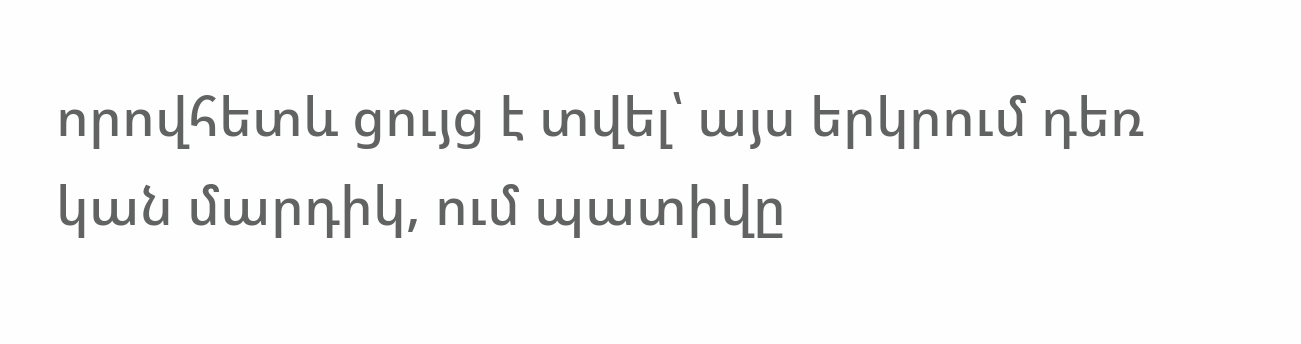որովհետև ցույց է տվել՝ այս երկրում դեռ կան մարդիկ, ում պատիվը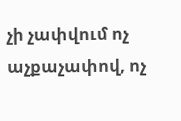չի չափվում ոչ աչքաչափով, ոչ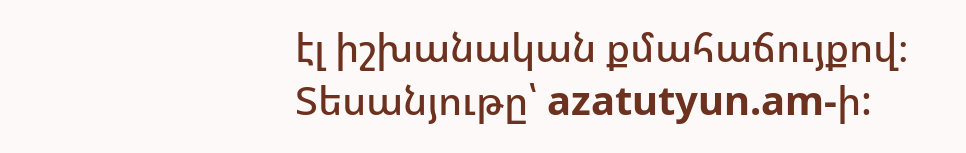էլ իշխանական քմահաճույքով։
Տեսանյութը՝ azatutyun.am-ի: